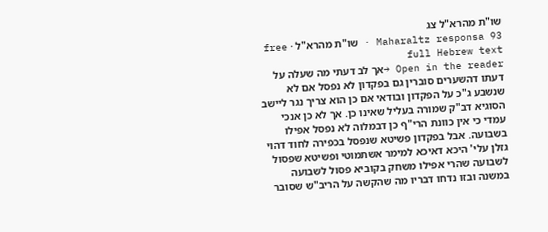שו"ת מהרא"ל צג
Maharaltz responsa 93 · שו"ת מהרא"ל · free full Hebrew text
Open in the reader →אך לב דעתי מה שעלה על דעתו דהשערים סוברין גם בפקדון לא נפסל אם לא שנשבע ג"כ על הפקדון ובודאי אם כן הוא צריך נגר ליישב הסוגיא דב"ק שמורה בעליל שאינו כן. אך לא כן אנכי עמדי כי אין כוונת הרי"ף כן דבמלוה לא נפסל אפילו בשבועה. אבל בפקדון פשיטא שנפסל בכפירה לחוד דהוי גזלן עלי' היכא דאיכא למימר אשתמוטי ופשיטא שפסול לשבועה שהרי אפילו משחק בקוביא פסול לשבועה במשנה ובזו נדחו דבריו מה שהקשה על הריב"ש שסובר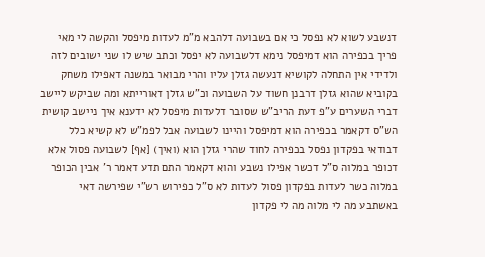דנשבע לשוא לא נפסל כי אם בשבועה דלהבא מ"מ לעדות מיפסל והקשה לי מאי פריך בכפירה הוא דמיפסל נימא דלשבועה לא יפסל וכתב שיש לו שני ישובים לזה ולדידי אין התחלה לקושיא דנעשה גזלן עליו והרי מבואר במשנה דאפילו משחק בקוביא שהוא גזלן דרבנן חשוד על השבועה וכ"ש גזלן דאורייתא ומה שביקש ליישב דברי השערים ע"פ דעת הריב"ש שסובר דלעדות מיפסל לא ידענא איך ניישב קושית הש"ס דקאמר בכפירה הוא דמיפסל והיינו לשבועה אבל לפמ"ש לא קשיא כלל דבודאי בפקדון נפסל בכפירה לחוד שהרי גזלן הוא (ואיך) [אף] לשבועה פסול אלא דכופר במלוה ס"ל דכשר אפילו נשבע והוא דקאמר התם תדע דאמר ר' אבין הכופר במלוה כשר לעדות בפקדון פסול לעדות לא ס"ל כפירוש רש"י שפירשה דאי באשתבע מה לי מלוה מה לי פקדון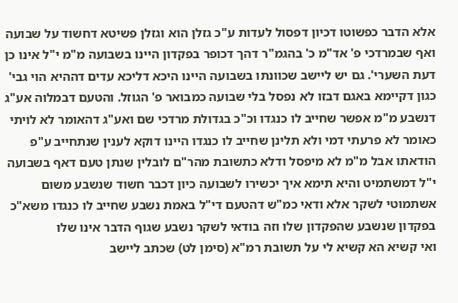אלא הדבר כפשוטו דכיון דפסול לעדות ע"כ גזלן הוא וגזלן פשיטא דחשוד על שבועה ואף שבמרדכי פ' אד"מ כ' בהגמ"ר דהך דכופר בפקדון היינו בשבועה מ"מ י"ל אינו כן דעת השערי'. גם יש ליישב שכוונתו בשבועה היינו היכא דליכא עדים דההיא הוי גבי' כגון דקיימא באגם דבזו לא נפסל בלי שבועה כמבואר פ' הגוזל. והטעם דבמלוה אע"ג דנשבע מ"מ אפשר שחייב לו כנגדו וכ"כ בגדולת מרדכי שם ואע"ג דהאומר לא לויתי כאומר לא פרעתי דמי ולא תלינן שחייב לו כנגדו היינו דוקא לענין שנתחייב ע"פ הודאתו אבל מ"מ לא מיפסל ודלא כתשובת מהר"ם לובלין שנתן טעם דאף בשבועה י"ל דמשתמיט והיא תימא איך יכשירו לשבועה כיון דכבר חשוד שנשבע משום אשתמוטי לשקר אלא ודאי כמ"ש דהטעם די"ל באמת נשבע שחייב לו כנגדו משא"כ בפקדון שנשבע שהפקדון שלו וזה בודאי לשקר נשבע שגוף הדבר אינו שלו
ואי קשיא הא קשיא לי על תשובת רמ"א (סימן לט) שכתב ליישב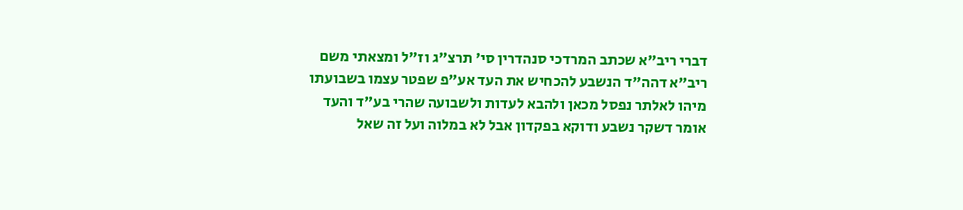דברי ריב"א שכתב המרדכי סנהדרין סי' תרצ"ג וז"ל ומצאתי משם ריב"א דהה"ד הנשבע להכחיש את העד אע"פ שפטר עצמו בשבועתו מיהו לאלתר נפסל מכאן ולהבא לעדות ולשבועה שהרי בע"ד והעד אומר דשקר נשבע ודוקא בפקדון אבל לא במלוה ועל זה שאל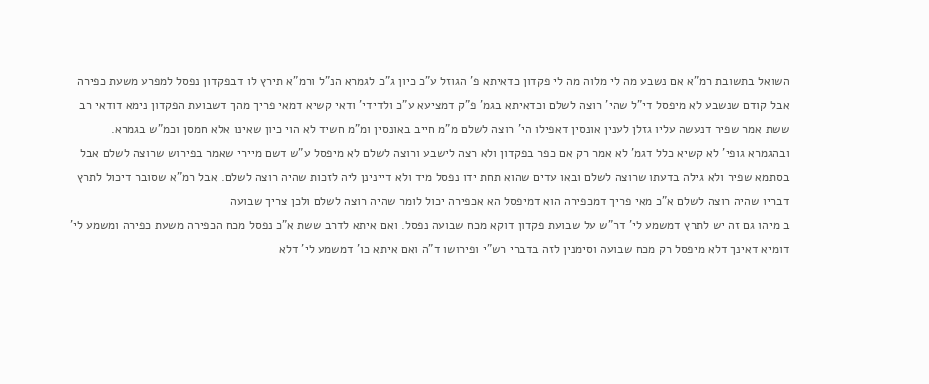השואל בתשובת רמ"א אם נשבע מה לי מלוה מה לי פקדון כדאיתא פ' הגוזל ע"כ כיון ג"כ לגמרא הנ"ל ורמ"א תירץ לו דבפקדון נפסל למפרע משעת כפירה אבל קודם שנשבע לא מיפסל די"ל שהי' רוצה לשלם וכדאיתא בגמ' פ"ק דמציעא ע"כ ולדידי' ודאי קשיא דמאי פריך מהך דשבועת הפקדון נימא דודאי רב ששת אמר שפיר דנעשה עליו גזלן לענין אונסין דאפילו הי' רוצה לשלם מ"מ חייב באונסין ומ"מ חשיד לא הוי כיון שאינו אלא חמסן וכמ"ש בגמרא. ובהגמרא גופי' לא קשיא כלל דגמ' לא אמר רק אם כפר בפקדון ולא רצה לישבע ורוצה לשלם לא מיפסל ע"ש דשם מיירי שאמר בפירוש שרוצה לשלם אבל בסתמא שפיר ולא גילה בדעתו שרוצה לשלם ובאו עדים שהוא תחת ידו נפסל מיד ולא דיינינן ליה לזכות שהיה רוצה לשלם. אבל רמ"א שסובר דיכול לתרץ דבריו שהיה רוצה לשלם א"כ מאי פריך דמכפירה הוא דמיפסל הא אכפירה יכול לומר שהיה רוצה לשלם ולכן צריך שבועה
ב מיהו גם זה יש לתרץ דמשמע לי' דר"ש על שבועת פקדון דוקא מכח שבועה נפסל. ואם איתא לדרב ששת א"כ נפסל מכח הכפירה משעת כפירה ומשמע לי' דומיא דאינך דלא מיפסל רק מכח שבועה וסימנין לזה בדברי רש"י ופירושו ד"ה ואם איתא כו' דמשמע לי' דלא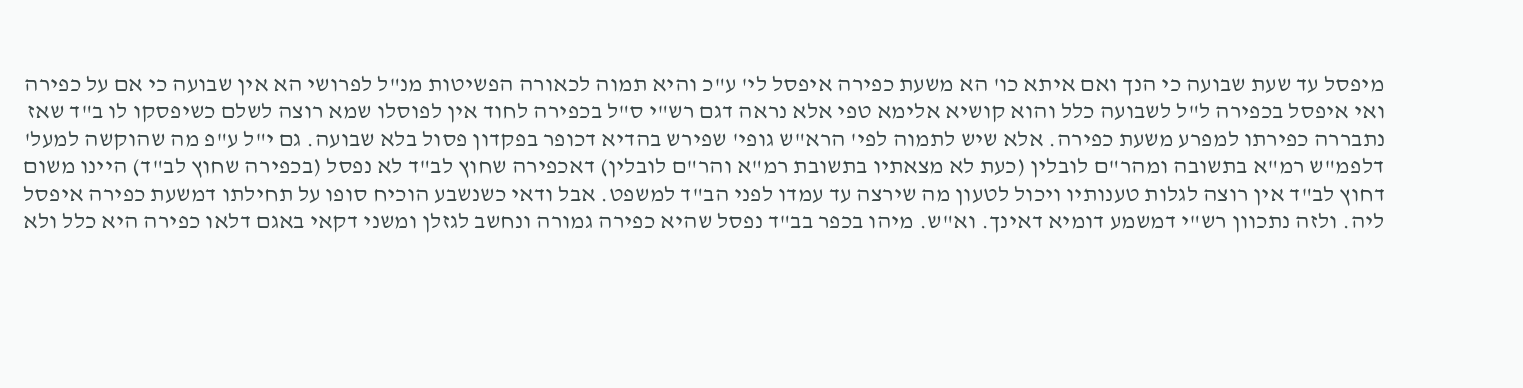מיפסל עד שעת שבועה כי הנך ואם איתא כו' הא משעת כפירה איפסל לי' ע"כ והיא תמוה לכאורה הפשיטות מנ"ל לפרושי הא אין שבועה כי אם על כפירה ואי איפסל בכפירה ל"ל לשבועה כלל והוא קושיא אלימא טפי אלא נראה דגם רש"י ס"ל בכפירה לחוד אין לפוסלו שמא רוצה לשלם כשיפסקו לו ב"ד שאז נתבררה כפירתו למפרע משעת כפירה. אלא שיש לתמוה לפי' הרא"ש גופי' שפירש בהדיא דכופר בפקדון פסול בלא שבועה. גם י"ל ע"פ מה שהוקשה למעל' דלפמ"ש רמ"א בתשובה ומהר"ם לובלין (כעת לא מצאתיו בתשובת רמ"א והר"ם לובלין) דאכפירה שחוץ לב"ד לא נפסל (בכפירה שחוץ לב"ד) היינו משום דחוץ לב"ד אין רוצה לגלות טענותיו ויכול לטעון מה שירצה עד עמדו לפני הב"ד למשפט. אבל ודאי כשנשבע הוכיח סופו על תחילתו דמשעת כפירה איפסל ליה. ולזה נתכוון רש"י דמשמע דומיא דאינך. וא"ש. מיהו בכפר בב"ד נפסל שהיא כפירה גמורה ונחשב לגזלן ומשני דקאי באגם דלאו כפירה היא כלל ולא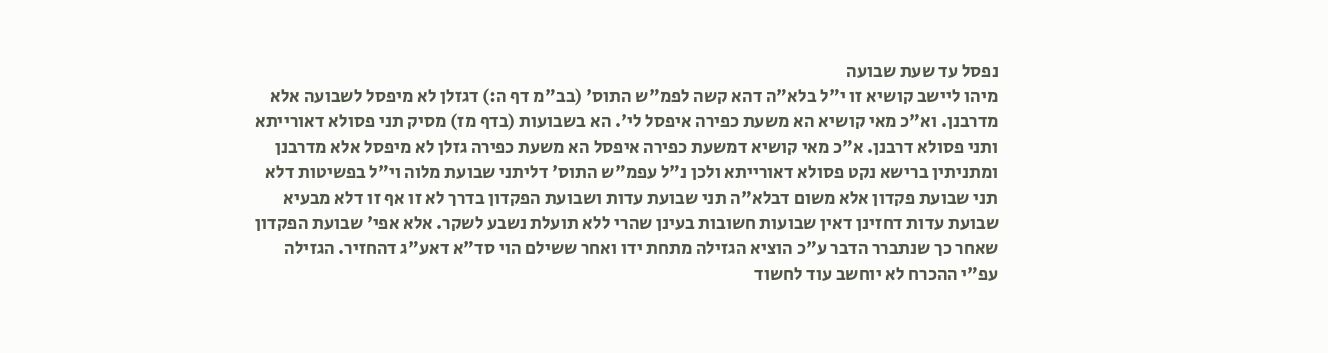נפסל עד שעת שבועה
מיהו ליישב קושיא זו י"ל בלא"ה דהא קשה לפמ"ש התוס' (בב"מ דף ה:) דגזלן לא מיפסל לשבועה אלא מדרבנן. וא"כ מאי קושיא הא משעת כפירה איפסל לי'. הא בשבועות (בדף מז) מסיק תני פסולא דאורייתא ותני פסולא דרבנן. א"כ מאי קושיא דמשעת כפירה איפסל הא משעת כפירה גזלן לא מיפסל אלא מדרבנן ומתניתין ברישא נקט פסולא דאורייתא ולכן נ"ל עפמ"ש התוס' דליתני שבועת מלוה וי"ל בפשיטות דלא תני שבועת פקדון אלא משום דבלא"ה תני שבועת עדות ושבועת הפקדון בדרך לא זו אף זו דלא מבעיא שבועת עדות דחזינן דאין שבועות חשובות בעינן שהרי ללא תועלת נשבע לשקר. אלא אפי' שבועת הפקדון שאחר כך שנתברר הדבר ע"כ הוציא הגזילה מתחת ידו ואחר ששילם הוי סד"א דאע"ג דהחזיר. הגזילה עפ"י ההכרח לא יוחשב עוד לחשוד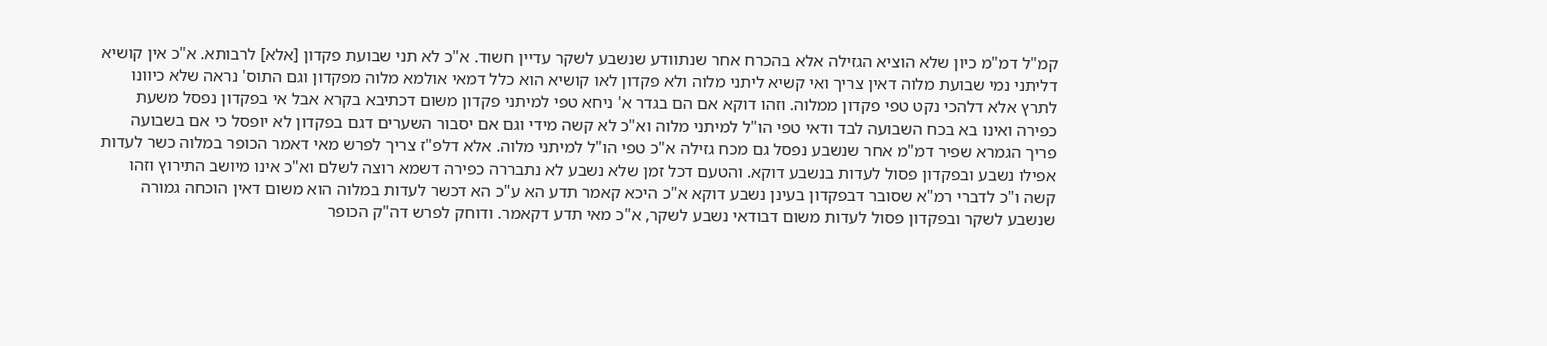קמ"ל דמ"מ כיון שלא הוציא הגזילה אלא בהכרח אחר שנתוודע שנשבע לשקר עדיין חשוד. א"כ לא תני שבועת פקדון [אלא] לרבותא. א"כ אין קושיא דליתני נמי שבועת מלוה דאין צריך ואי קשיא ליתני מלוה ולא פקדון לאו קושיא הוא כלל דמאי אולמא מלוה מפקדון וגם התוס' נראה שלא כיוונו לתרץ אלא דלהכי נקט טפי פקדון ממלוה. וזהו דוקא אם הם בגדר א' ניחא טפי למיתני פקדון משום דכתיבא בקרא אבל אי בפקדון נפסל משעת כפירה ואינו בא בכח השבועה לבד ודאי טפי הו"ל למיתני מלוה וא"כ לא קשה מידי וגם אם יסבור השערים דגם בפקדון לא יופסל כי אם בשבועה פריך הגמרא שפיר דמ"מ אחר שנשבע נפסל גם מכח גזילה א"כ טפי הו"ל למיתני מלוה. אלא דלפ"ז צריך לפרש מאי דאמר הכופר במלוה כשר לעדות אפילו נשבע ובפקדון פסול לעדות בנשבע דוקא. והטעם דכל זמן שלא נשבע לא נתבררה כפירה דשמא רוצה לשלם וא"כ אינו מיושב התירוץ וזהו קשה ו"כ לדברי רמ"א שסובר דבפקדון בעינן נשבע דוקא א"כ היכא קאמר תדע הא ע"כ הא דכשר לעדות במלוה הוא משום דאין הוכחה גמורה שנשבע לשקר ובפקדון פסול לעדות משום דבודאי נשבע לשקר, א"כ מאי תדע דקאמר. ודוחק לפרש דה"ק הכופר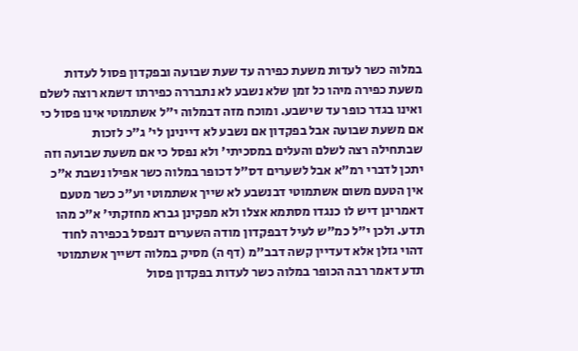במלוה כשר לעדות משעת כפירה עד שעת שבועה ובפקדון פסול לעדות משעת כפירה מיהו כל זמן שלא נשבע לא נתבררה כפירתו דשמא רוצה לשלם ואינו בגדר כופר עד שישבע. ומוכח מזה דבמלוה י"ל אשתמוטי אינו פסול כי אם משעת שבועה אבל בפקדון אם נשבע לא דיינינן לי' ג"כ לזכות שבתחילה רצה לשלם והעלים במסכיתי' ולא נפסל כי אם משעת שבועה וזה יתכן לדברי רמ"א אבל לשערים דס"ל דכופר במלוה כשר אפילו נשבת א"כ אין הטעם משום אשתמוטי דבנשבע לא שייך אשתמוטי וע"כ כשר מטעם דאמרינן דיש לו כנגדו מסתמא אצלו ולא מפקינן גברא מחזקתי' א"כ מהו תדע. ולכן י"ל כמ"ש לעיל דבפקדון מודה השערים דנפסל בכפירה לחוד דהוי גזלן אלא דעדיין קשה דבב"מ (דף ה) מסיק במלוה דשייך אשתמוטי תדע דאמר רבה הכופר במלוה כשר לעדות בפקדון פסול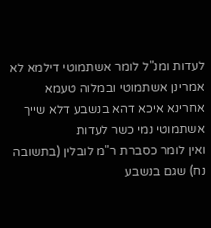לעדות ומנ"ל לומר אשתמוטי דילמא לא אמרינן אשתמוטי ובמלוה טעמא אחרינא איכא דהא בנשבע דלא שייך אשתמוטי נמי כשר לעדות
ואין לומר כסברת ר"מ לובלין (בתשובה נח) שגם בנשבע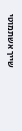שייך אשתמוטי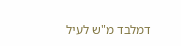דמלבד מ"ש לעיל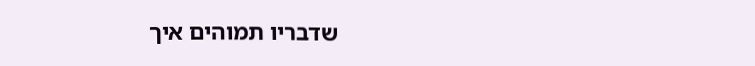שדבריו תמוהים איך